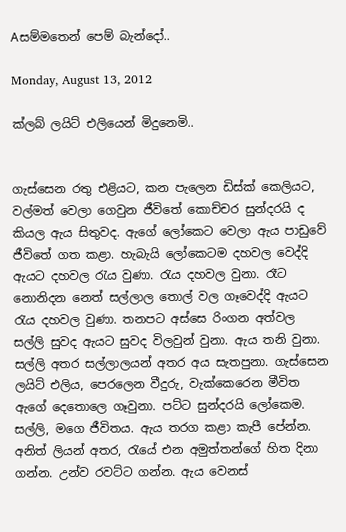Aසම්මතෙන් පෙම් බැන්දෝ..

Monday, August 13, 2012

ක්ලබ් ලයිට් එලියෙන් මිදුනෙමි..


ගැස්සෙන රතු එළියට, කන පැලෙන ඩිස්ක් කෙලියට, වල්මත් වෙලා ගෙවුන ජීවිතේ කොච්චර සුන්දරයි ද කියල ඇය සිතුවද. ඇගේ ලෝකෙට වෙලා ඇය පාඩුවේ ජීවිතේ ගත කළා. හැබැයි ලෝකෙටම දහවල වෙද්දි ඇයට දහවල රැය වුණා. රැය දහවල වුනා. රෑට නොනිදන නෙත් සල්ලාල තොල් වල ගෑවෙද්දි ඇයට රැය දහවල වුණා. තනපට අස්සෙ රිංගන අත්වල සල්ලි සුවද ඇයට සුවද විලවුන් වුනා. ඇය තනි වුනා. සල්ලි අතර සල්ලාලයන් අතර අය සැතපුනා. ගැස්සෙන ලයිට් එලිය, පෙරලෙන වීදුරු, වැක්කෙරෙන මීවිත ඇගේ දෙතොලෙ ගෑවුනා. පට්ට සුන්දරයි ලෝකෙම. සල්ලි, මගෙ ජීවිතය. ඇය තරග කළා කැපී පේන්න. අනිත් ලියන් අතර, රැයේ එන අමුත්තන්ගේ හිත දිනා ගන්න. උන්ව රවට්ට ගන්න. ඇය වෙනස්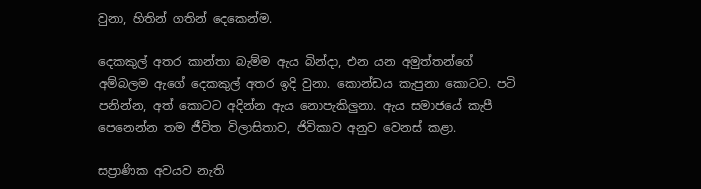වුනා, හිතින් ගතින් දෙකෙන්ම.

දෙකකුල් අතර කාන්තා බැම්ම ඇය බින්දා, එන යන අමුත්තන්ගේ අම්බලම ඇගේ දෙකකුල් අතර ඉදි වුනා. කොන්ඩය කැපුනා කොටට. පටි පනින්න, අත් කොටට අදින්න ඇය නොපැකිලුනා. ඇය සමාජයේ කැපී පෙනෙන්න තම ජීවිත විලාසිතාව, ජිවිකාව අනුව වෙනස් කළා.

සප්‍රාණික අවයව නැති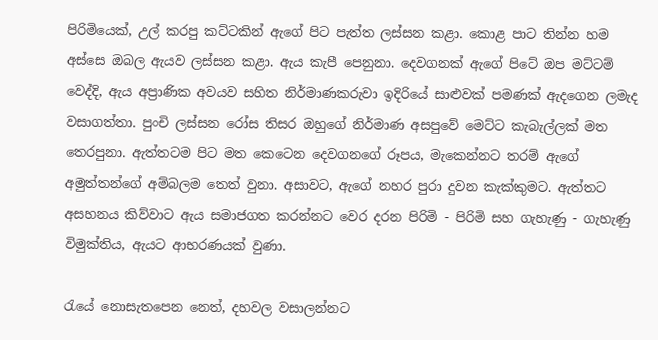පිරිමියෙක්, උල් කරපු කට්ටකින් ඇගේ පිට පැත්ත ලස්සන කළා. කොළ පාට තින්න හම අස්සෙ ඔබල ඇයව ලස්සන කළා. ඇය කැපී පෙනුනා. දෙවගනක් ඇගේ පිටේ ඔප මට්ටම් වෙද්දි, ඇය අප්‍රාණික අවයව සහිත නිර්මාණකරුවා ඉදිරියේ සාළුවක් පමණක් ඇදගෙන ලමැද වසාගත්තා. පුංචි ලස්සන රෝස තිසර ඔහුගේ නිර්මාණ අසපුවේ මෙට්ට කැබැල්ලක් මත තෙරපුනා. ඇත්තටම පිට මත කෙටෙන දෙවගනගේ රූපය, මැකෙන්නට තරම් ඇගේ අමුත්තන්ගේ අම්බලම තෙත් වුනා. අසාවට, ඇගේ නහර පුරා දුවන කැක්කුමට. ඇත්තට අසහනය කිව්වාට ඇය සමාජගත කරන්නට වෙර දරන පිරිමි - පිරිමි සහ ගැහැණු - ගැහැණු විමුක්තිය, ඇයට ආභරණයක් වුණා.

රැයේ නොසැතපෙන නෙත්, දහවල වසාලන්නට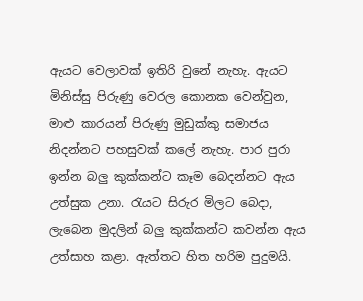ඇයට වෙලාවක් ඉතිරි වුනේ නැහැ. ඇයට මිනිස්සු පිරුණු වෙරල කොනක වෙන්වුන, මාළු කාරයන් පිරුණු මුඩුක්කු සමාජය නිදන්නට පහසුවක් කලේ නැහැ. පාර පුරා ඉන්න බලු කුක්කන්ට කෑම බෙදන්නට ඇය උත්සුක උනා. රැයට සිරුර මිලට බෙදා, ලැබෙන මුදලින් බලු කුක්කන්ට කවන්න ඇය උත්සාහ කළා. ඇත්තට හිත හරිම පුදුමයි.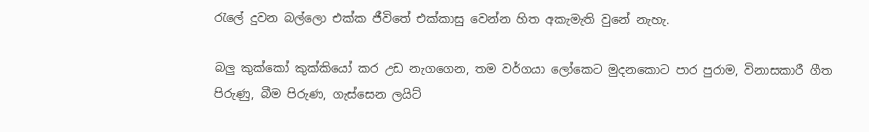රැලේ දුවන බල්ලො එක්ක ජීවිතේ එක්කාසු වෙන්න හිත අකැමැති වුනේ නැහැ.

බලු කුක්කෝ කුක්කියෝ කර උඩ නැගගෙන, තම වර්ගයා ලෝකෙට මුදනකොට පාර පුරාම, විනාසකාරී ගීත පිරුණු, බීම පිරුණ, ගැස්සෙන ලයිට්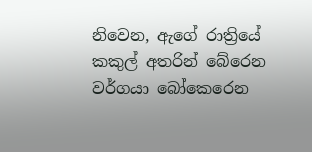නිවෙන, ඇගේ රාත්‍රියේ කකුල් අතරින් බේරෙන වර්ගයා බෝකෙරෙන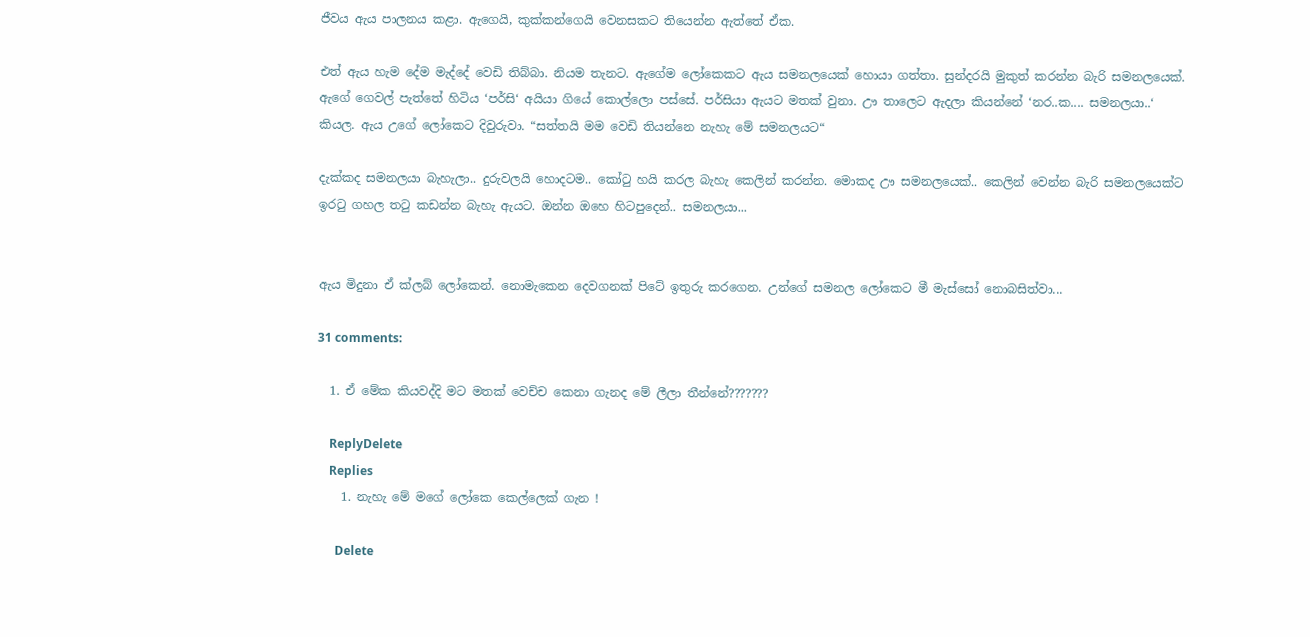ජීවය ඇය පාලනය කළා. ඇගෙයි, කුක්කන්ගෙයි වෙනසකට තියෙන්න ඇත්තේ ඒක.

එත් ඇය හැම දේම මැද්දේ වෙඩි තිබ්බා. නියම තැනට. ඇගේම ලෝකෙකට ඇය සමනලයෙක් හොයා ගත්තා. සුන්දරයි මුකුත් කරන්න බැරි සමනලයෙක්. ඇගේ ගෙවල් පැත්තේ හිටිය ‘පර්සි‘ අයියා ගියේ කොල්ලො පස්සේ. පර්සියා ඇයට මතක් වුනා. ඌ තාලෙට ඇදලා කියන්නේ ‘නර..ක.... සමනලයා..‘ කියල. ඇය උගේ ලෝකෙට දිවුරුවා. “සත්තයි මම වෙඩි තියන්නෙ නැහැ මේ සමනලයට“

දැක්කද සමනලයා බැහැලා.. දුරුවලයි හොදටම.. කෝටු හයි කරල බැහැ කෙලින් කරන්න. මොකද ඌ සමනලයෙක්.. කෙලින් වෙන්න බැරි සමනලයෙක්ට ඉරටු ගහල තටු කඩන්න බැහැ ඇයට. ඔන්න ඔහෙ හිටපුදෙන්.. සමනලයා...


ඇය මිදුනා ඒ ක්ලබ් ලෝකෙන්. නොමැකෙන දෙවගනක් පිටේ ඉතුරු කරගෙන. උන්ගේ සමනල ලෝකෙට මී මැස්සෝ නොබසිත්වා...

31 comments:

  1. ඒ මේක කියවද්දි මට මතක් වෙච්ච කෙනා ගැනද මේ ලීලා තීන්නේ???????

    ReplyDelete
    Replies
    1. නැහැ මේ මගේ ලෝකෙ කෙල්ලෙක් ගැන !

      Delete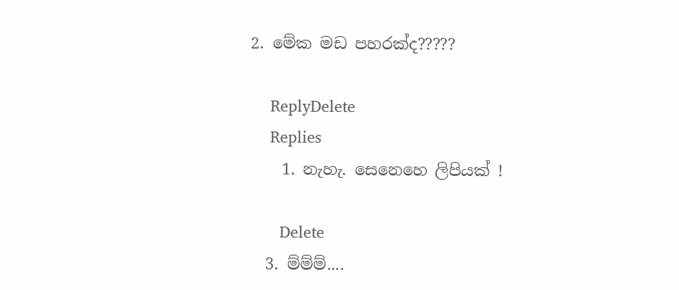2. මේක මඩ පහරක්ද?????

    ReplyDelete
    Replies
    1. නැහැ. සෙනෙහෙ ලිපියක් !

      Delete
  3. ම්ම්ම්....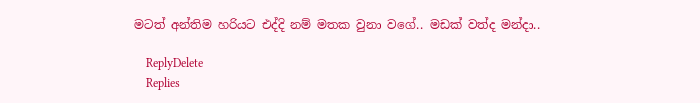මටත් අන්තිම හරියට එද්දි නම් මතක වුනා වගේ.. මඩක් වත්ද මන්දා..

    ReplyDelete
    Replies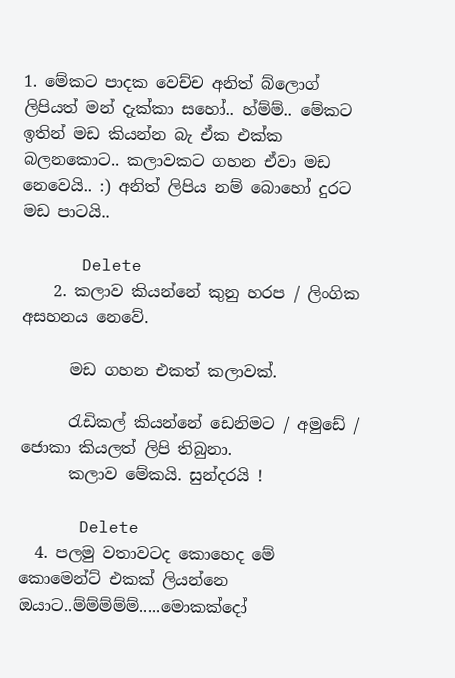1. මේකට පාදක වෙච්ච අනිත් බ්ලොග් ලිපියත් මන් දැක්කා සහෝ.. හ්ම්ම්.. මේකට ඉතින් මඩ කියන්න බැ ඒක එක්ක බලනකොට.. කලාවකට ගහන ඒවා මඩ නෙවෙයි.. :) අනිත් ලිපිය නම් බොහෝ දුරට මඩ පාටයි..

      Delete
    2. කලාව කියන්නේ කුනු හරප / ලිංගික අසහනය නෙවේ.

      මඩ ගහන එකත් කලාවක්.

      රැඩිකල් කියන්නේ ඩෙනිමට / අමුඩේ / ජොකා කියලත් ලිපි තිබුනා.
      කලාව මේකයි. සුන්දරයි !

      Delete
  4. පලමු වතාවටද කොහෙද මේ කොමෙන්ට් එකක් ලියන්නෙ ඔයාට..ම්ම්ම්ම්ම්.....මොකක්දෝ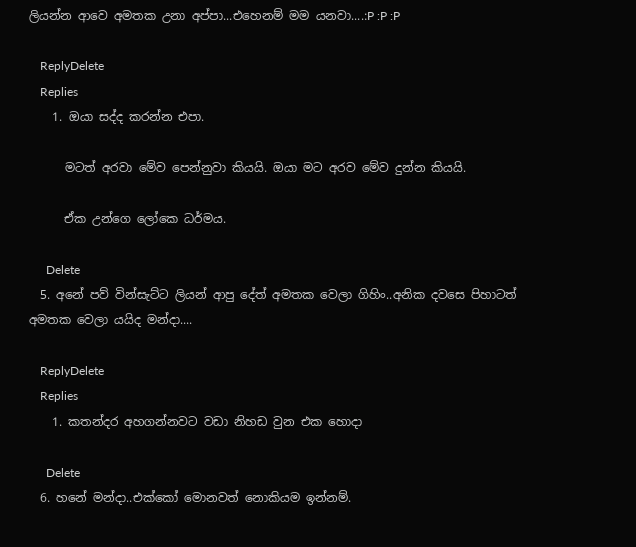ලියන්න ආවෙ අමතක උනා අප්පා...එහෙනම් මම යනවා....:P :P :P

    ReplyDelete
    Replies
    1. ඔයා සද්ද කරන්න එපා.

      මටත් අරවා මේව පෙන්නුවා කියයි. ඔයා මට අරව මේව දුන්න කියයි.

      ඒක උන්ගෙ ලෝකෙ ධර්මය.

      Delete
  5. අනේ පව් වින්සැට්ට ලියන් ආපු දේත් අමතක වෙලා ගිහිං..අනික දවසෙ පිහාටත් අමතක වෙලා යයිද මන්දා....

    ReplyDelete
    Replies
    1. කතන්දර අහගන්නවට වඩා නිහඩ වුන එක හොදා

      Delete
  6. හනේ මන්දා..එක්කෝ මොනවත් නොකියම ඉන්නම්.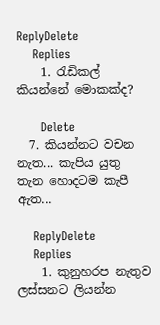ReplyDelete
    Replies
    1. රැඩිකල් කියන්නේ මොකක්ද?

      Delete
  7. කියන්නට වචන නැත... කැපිය යුතු තැන හොදටම කැපී ඇත...

    ReplyDelete
    Replies
    1. කුනුහරප නැතුව ලස්සනට ලියන්න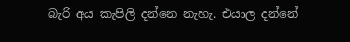බැරි අය කැපිලි දන්නෙ නැහැ. එයාල දන්නේ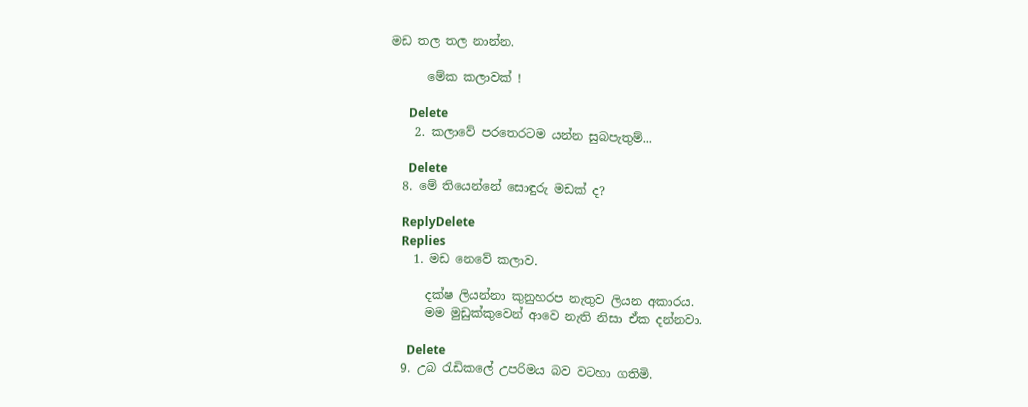මඩ තල තල නාන්න.

      මේක කලාවක් !

      Delete
    2. කලාවේ පරතෙරටම යන්න සුබපැතුම්...

      Delete
  8. මේ තියෙන්නේ සොඳුරු මඩක් ද?

    ReplyDelete
    Replies
    1. මඩ නෙවේ කලාව.

      දක්ෂ ලියන්නා කුනුහරප නැතුව ලියන අකාරය.
      මම මුඩුක්කුවෙන් ආවෙ නැති නිසා ඒක දන්නවා.

      Delete
  9. උබ රැඩිකලේ උපරිමය බව වටහා ගතිමි.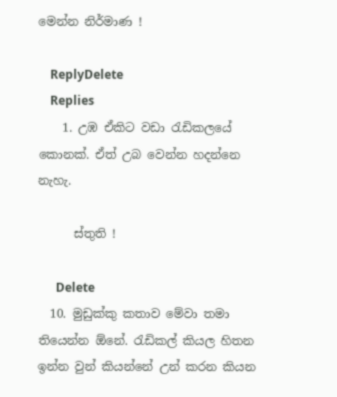මෙන්න නිර්මාණ !

    ReplyDelete
    Replies
    1. උඹ ඒකිට වඩා රැඩිකලයේ කොනක්. ඒත් උබ වෙන්න හදන්නෙ නැහැ.

      ස්තුති !

      Delete
  10. මුඩුක්කු කතාව මේවා තමා තියෙන්න ඕනේ. රැඩිකල් කියල හිතන ඉන්න වුන් කියන්නේ උන් කරන කියන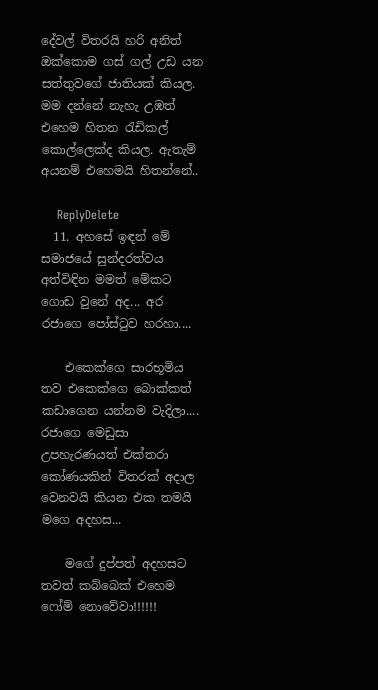දේවල් විතරයි හරි අනිත් ඔක්කොම ගස් ගල් උඩ යන සත්තුවගේ ජාතියක් කියල. මම දන්නේ නැහැ උඹත් එහෙම හිතන රැඩිකල් කොල්ලෙක්ද කියල. ඇතැම් අයනම් එහෙමයි හිතන්නේ..

    ReplyDelete
  11. අහසේ ඉඳන් මේ සමාජයේ සුන්දරත්වය අත්විඳින මමත් මේකට ගොඩ වුනේ අද... අර රජාගෙ පෝස්ටුව හරහා....

    එකෙක්ගෙ සාරභූමිය තව එකෙක්ගෙ බොක්කත් කඩාගෙන යන්නම වැදිලා.... රජාගෙ මෙඩුසා උපහැරණයත් එක්තරා කෝණයකින් විතරක් අදාල වෙනවයි කියන එක තමයි මගෙ අදහස...

    මගේ දුප්පත් අදහසට තවත් කබ්බෙක් එහෙම ෆෝම් නොවේවා!!!!!!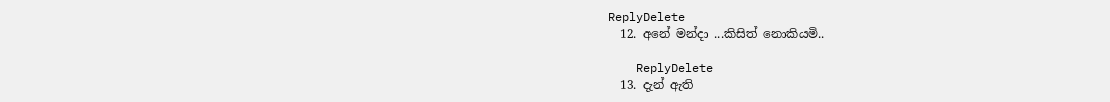ReplyDelete
  12. අනේ මන්දා ...කිසිත් නොකියමි..

    ReplyDelete
  13. දැන් ඇති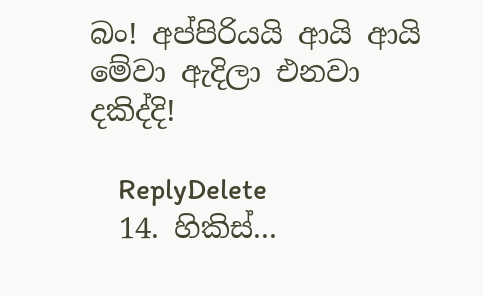බං! අප්පිරියයි ආයි ආයි මේවා ඇදිලා එනවා දකිද්දි!

    ReplyDelete
  14. හිකිස්‌...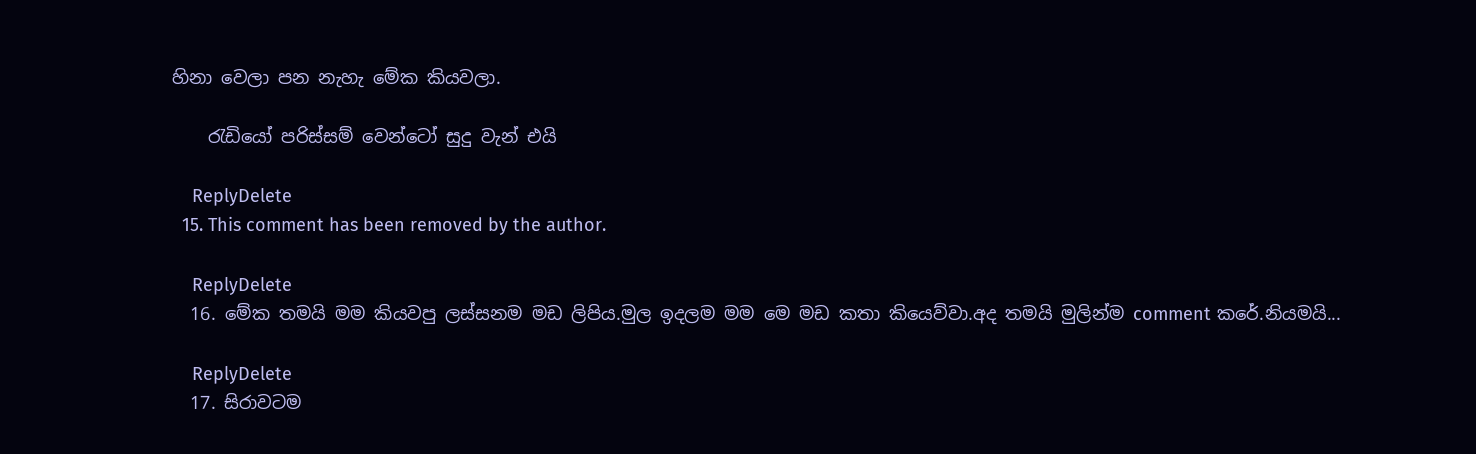හිනා වෙලා පන නැහැ මේක කියවලා.

    රැඩියෝ පරිස්සම් වෙන්ටෝ සුදු වැන් එයි

    ReplyDelete
  15. This comment has been removed by the author.

    ReplyDelete
  16. මේක තමයි මම කියවපු ලස්සනම මඩ ලිපිය.මුල ඉදලම මම මෙ මඩ කතා කියෙව්වා.අද තමයි මුලින්ම comment කරේ.නියමයි...

    ReplyDelete
  17. සිරාවටම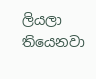ලියලා තියෙනවා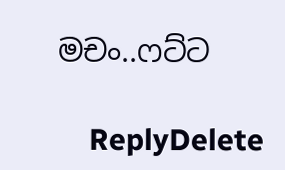මචං..ෆට්ට

    ReplyDelete